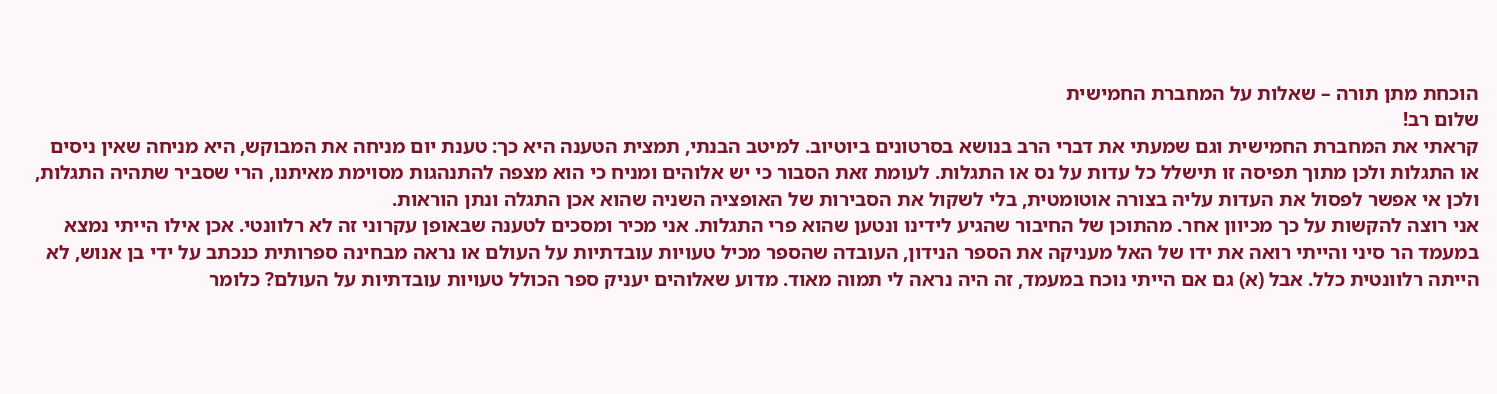הוכחת מתן תורה – שאלות על המחברת החמישית
שלום רב!
קראתי את המחברת החמישית וגם שמעתי את דברי הרב בנושא בסרטונים ביוטיוב. למיטב הבנתי, תמצית הטענה היא כך: טענת יום מניחה את המבוקש, היא מניחה שאין ניסים או התגלות ולכן מתוך תפיסה זו תישלל כל עדות על נס או התגלות. לעומת זאת הסבור כי יש אלוהים ומניח כי הוא מצפה להתנהגות מסוימת מאיתנו, הרי שסביר שתהיה התגלות, ולכן אי אפשר לפסול את העדות עליה בצורה אוטומטית, בלי לשקול את הסבירות של האופציה השניה שהוא אכן התגלה ונתן הוראות.
אני רוצה להקשות על כך מכיוון אחר. מהתוכן של החיבור שהגיע לידינו ונטען שהוא פרי התגלות. אני מכיר ומסכים לטענה שבאופן עקרוני זה לא רלוונטי. אכן אילו הייתי נמצא במעמד הר סיני והייתי רואה את ידו של האל מעניקה את הספר הנידון, העובדה שהספר מכיל טעויות עובדתיות על העולם או נראה מבחינה ספרותית כנכתב על ידי בן אנוש, לא הייתה רלוונטית כלל. אבל (א) גם אם הייתי נוכח במעמד, זה היה נראה לי תמוה מאוד. מדוע שאלוהים יעניק ספר הכולל טעויות עובדתיות על העולם? כלומר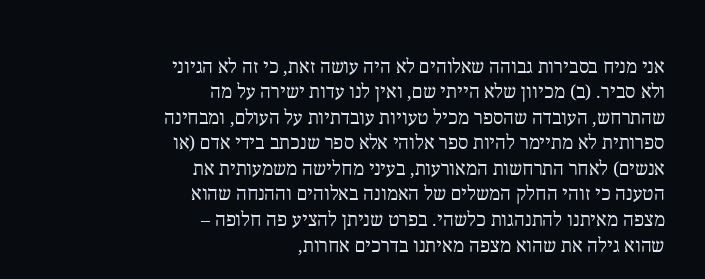אני מניח בסבירות גבוהה שאלוהים לא היה עושה זאת, כי זה לא הגיוני ולא סביר. (ב) מכיוון שלא הייתי שם, ואין לנו עדות ישירה על מה שהתרחש, העובדה שהספר מכיל טעויות עובדתיות על העולם, ומבחינה ספרותית לא מתיימר להיות ספר אלוהי אלא ספר שנכתב בידי אדם (או אנשים) לאחר התרחשות המאורעות, בעיני מחלישה משמעותית את הטענה כי זוהי החלק המשלים של האמונה באלוהים וההנחה שהוא מצפה מאיתנו להתנהגות כלשהי. בפרט שניתן להציע פה חלופה – שהוא גילה את שהוא מצפה מאיתנו בדרכים אחרות,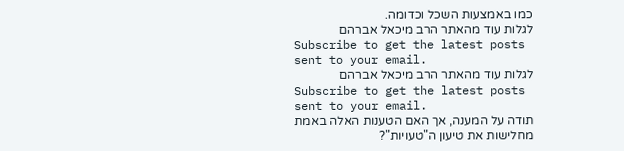כמו באמצעות השכל וכדומה.
לגלות עוד מהאתר הרב מיכאל אברהם
Subscribe to get the latest posts sent to your email.
לגלות עוד מהאתר הרב מיכאל אברהם
Subscribe to get the latest posts sent to your email.
תודה על המענה, אך האם הטענות האלה באמת מחלישות את טיעון ה"טעויות"?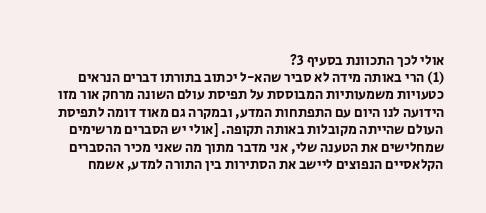אולי לכך התכוונת בסעיף 3?
(1) הרי באותה מידה לא סביר שהא-ל יכתוב בתורתו דברים הנראים כטעויות משמעותיות המבוססת על תפיסת עולם השונה מרחק אור מזו הידועה לנו היום עם התפתחות המדע, ובמקרה גם מאוד דומה לתפיסת העולם שהייתה מקובלות באותה תקופה. [אולי יש הסברים מרשימים שמחלישים את הטענה שלי, אני מדבר מתוך מה שאני מכיר ההסברים הקלאסיים הנפוצים ליישב את הסתירות בין התורה למדע, אשמח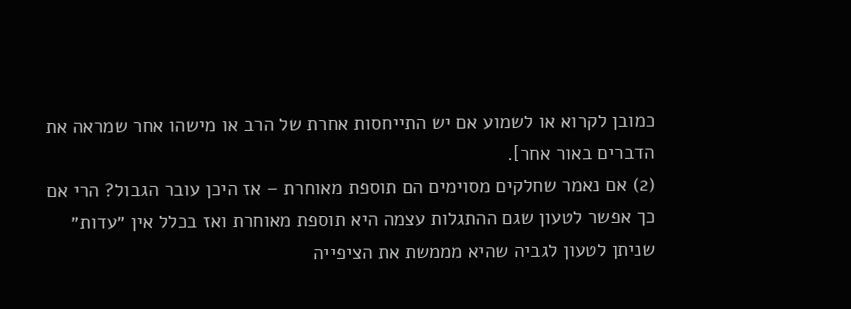כמובן לקרוא או לשמוע אם יש התייחסות אחרת של הרב או מישהו אחר שמראה את הדברים באור אחר].
(2) אם נאמר שחלקים מסוימים הם תוספת מאוחרת – אז היכן עובר הגבול? הרי אם כך אפשר לטעון שגם ההתגלות עצמה היא תוספת מאוחרת ואז בכלל אין ״עדות״ שניתן לטעון לגביה שהיא מממשת את הציפייה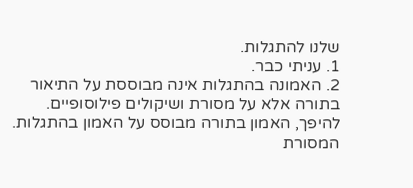שלנו להתגלות.
1. עניתי כבר.
2. האמונה בהתגלות אינה מבוססת על התיאור בתורה אלא על מסורת ושיקולים פילוסופיים. להיפך, האמון בתורה מבוסס על האמון בהתגלות.
המסורת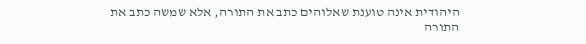היהודית אינה טוענת שאלוהים כתב את התורה, אלא שמשה כתב את התורה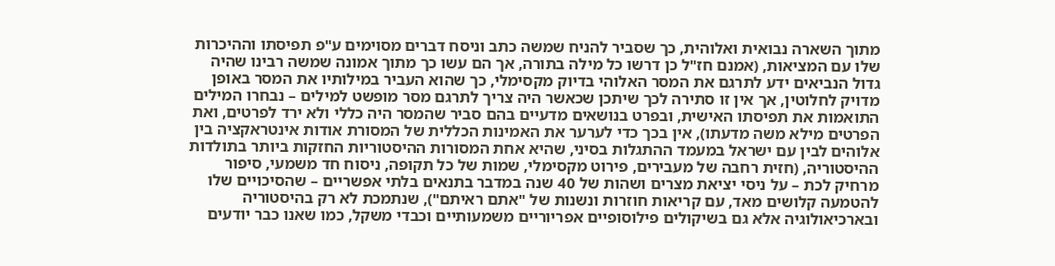מתוך השארה נבואית ואלוהית, כך שסביר להניח שמשה כתב וניסח דברים מסוימים ע"פ תפיסתו וההיכרות שלו עם המציאות, (אמנם חז"ל כן דרשו כל מילה בתורה, אך הם עשו כך מתוך אמונה שמשה רבינו שהיה גדול הנביאים ידע לתרגם את המסר האלוהי בדיוק מקסימלי, כך שהוא העביר במילותיו את המסר באופן מדויק לחלוטין, אך אין זו סתירה לכך שיתכן שכאשר היה צריך לתרגם מסר מופשט למילים – נבחרו המילים התואמות את תפיסתו האישית, ובפרט בנושאים מדעיים בהם סביר שהמסר היה כללי ולא ירד לפרטים, ואת הפרטים מילא משה מדעתו), אין בכך כדי לערער את האמינות הכללית של המסורת אודות אינטראקציה בין אלוהים לבין עם ישראל במעמד ההתגלות בסיני, שהיא אחת המסורות ההיסטוריות החזקות ביותר בתולדות ההיסטוריה, (חזית רחבה של מעבירים, פירוט מקסימלי, שמות של כל תקופה, ניסוח חד משמעי, סיפור מרחיק לכת – על ניסי יציאת מצרים ושהות של 40 שנה במדבר בתנאים בלתי אפשריים – שהסיכויים שלו להטמעה קלושים מאד, עם קריאות חוזרות ונשנות של "אתם ראיתם"), שנתמכת לא רק בהיסטוריה ובארכיאולוגיה אלא גם בשיקולים פילוסופיים אפריוריים משמעותיים וכבדי משקל, כמו שאנו כבר יודעים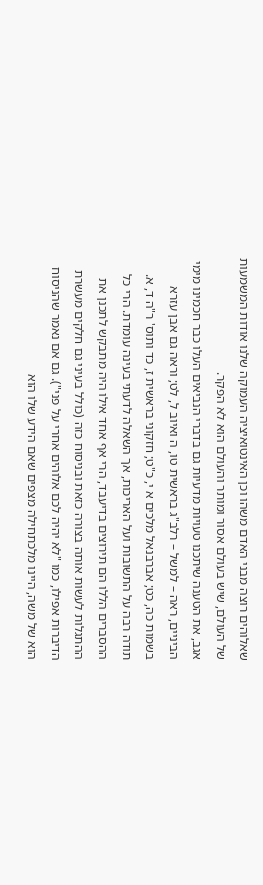שאלוהים רוצה מבני האדם משהו וכן האינטואיציה העמוקה שלנו אודות המשמעות של העולם, שיש בעולם אסור ומותר והעולם הוא לא הפקר.
אגב, את הטענה שיתכנו טעויות מדעיות גם בדברי הנביאים העלו כבר חכמינו מימי הביניים, ראה – למשל – רלב"ג בראשית טו, ה ואיוב ל, לט; וראה גם אבן עזרא בשמות כה, כט; אברבנאל מלכים א י, כ"ט; חזקוני בראשית ז, כד ותוס' ר"ה ד, א.
תודה רבה על התשובות ועל האריכות, אך השאלה לדעתי בעינה עומדת. הרי כל ההסברים הללו הם תירוצים בדיעבד, הרי אף אחד אילו היה מתבקש לתכנן את ההתגלות לעשות אותה בצורה כזאת ובניסוח כזה (כולל בעיני גם חלקים מעשרת הדיברות אפילו, כמו "לא יהיה לכם אלוהים אחרי על פני"). גם אם נאמר שהניסוח הוא של משה, היינו מלכתחילה מצפים שאם הידע שלו הוא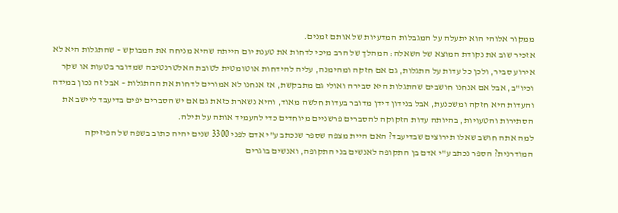ממקור אלוהי הוא יתעלה על המגבלות המדעיות של אותם זמנים.
אזכיר שוב את נקודת המוצא של השאלה: המהלך של הרב מיכי לדחות את טענת יום הייתה שהיא מניחה את המבוקש – שהתגלות היא לא אירוע סביר, ולכן כל עדות על התגלות, גם אם חזקה ומהימנה, עליה להידחות אוטומטית לטובת האלטרנטיבה שמדובר בטעות או שקר וכיו"ב, אבל אם אנחנו חושבים שהתגלות היא סבירה ואולי גם מתבקשת, אז אנחנו לא אמורים לדחות את ההתגלות – אבל זה נכון במידה והעדות היא חזקה ומשכנעת, אבל בנידון דידן מדובר בעדות חלשה מאוד, והיא נשארת כזאת גם אם יש הסברים יפים בדיעבד ליישב את הסתירות והטעויות, בהיותה עדות הזקוקה להסברים פרשניים מיוחדים כדי להעמיד אותה על תילה.
למה אתה חושב שאלו תירוצים שבדיעבד? האם היית מצפה שספר שנכתב ע"י אדם לפני 3300 שנים יהיה כתוב בשפה של הפיזיקה המודרנית? הספר נכתב ע"י אדם בן התקופה לאנשים בני התקופה, ואנשים בוגרים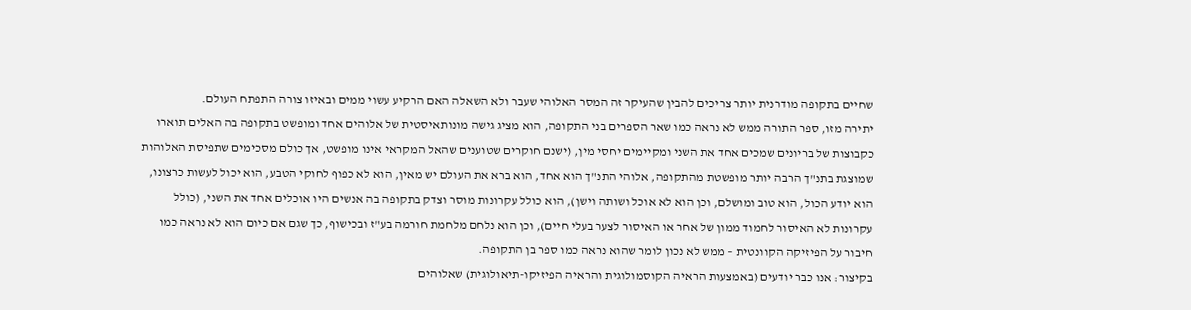שחיים בתקופה מודרנית יותר צריכים להבין שהעיקר זה המסר האלוהי שעבר ולא השאלה האם הרקיע עשוי ממים ובאיזו צורה התפתח העולם.
יתירה מזו, ספר התורה ממש לא נראה כמו שאר הספרים בני התקופה, הוא מציג גישה מונותאיסטית של אלוהים אחד ומופשט בתקופה בה האלים תוארו כקבוצות של בריונים שמכים אחד את השני ומקיימים יחסי מין, (ישנם חוקרים שטוענים שהאל המקראי אינו מופשט, אך כולם מסכימים שתפיסת האלוהות שמוצגת בתנ"ך הרבה יותר מופשטת מהתקופה, אלוהי התנ"ך הוא אחד, הוא ברא את העולם יש מאין, הוא לא כפוף לחוקי הטבע, הוא יכול לעשות כרצונו, הוא יודע הכול, הוא טוב ומושלם, וכן הוא לא אוכל ושותה וישן), הוא כולל עקרונות מוסר וצדק בתקופה בה אנשים היו אוכלים אחד את השני, (כולל עקרונות לא האיסור לחמוד ממון של אחר או האיסור לצער בעלי חיים), וכן הוא נלחם מלחמת חורמה בע"ז ובכישוף, כך שגם אם כיום הוא לא נראה כמו חיבור על הפיזיקה הקוונטית – ממש לא נכון לומר שהוא נראה כמו ספר בן התקופה.
בקיצור: אנו כבר יודעים (באמצעות הראיה הקוסמולוגית והראיה הפיזיקו-תיאולוגית) שאלוהים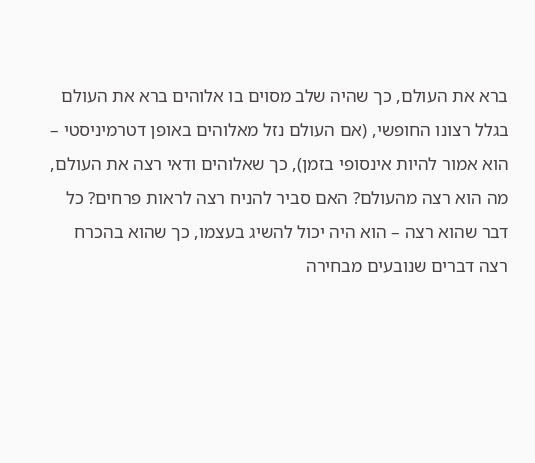ברא את העולם, כך שהיה שלב מסוים בו אלוהים ברא את העולם בגלל רצונו החופשי, (אם העולם נזל מאלוהים באופן דטרמיניסטי – הוא אמור להיות אינסופי בזמן), כך שאלוהים ודאי רצה את העולם, מה הוא רצה מהעולם? האם סביר להניח רצה לראות פרחים? כל דבר שהוא רצה – הוא היה יכול להשיג בעצמו, כך שהוא בהכרח רצה דברים שנובעים מבחירה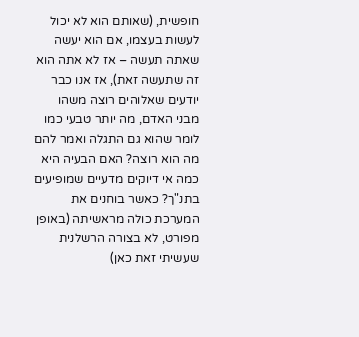חופשית, (שאותם הוא לא יכול לעשות בעצמו, אם הוא יעשה שאתה תעשה – אז לא אתה הוא זה שתעשה זאת), אז אנו כבר יודעים שאלוהים רוצה משהו מבני האדם, מה יותר טבעי כמו לומר שהוא גם התגלה ואמר להם מה הוא רוצה? האם הבעיה היא כמה אי דיוקים מדעיים שמופיעים בתנ"ך? כאשר בוחנים את המערכת כולה מראשיתה (באופן מפורט, לא בצורה הרשלנית שעשיתי זאת כאן)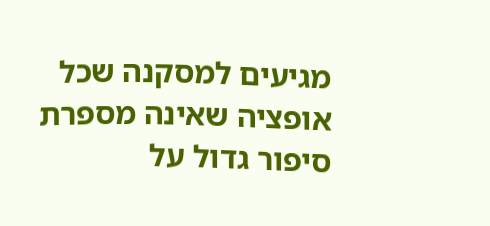מגיעים למסקנה שכל אופציה שאינה מספרת סיפור גדול על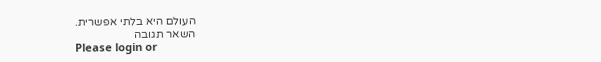העולם היא בלתי אפשרית.
השאר תגובה
Please login or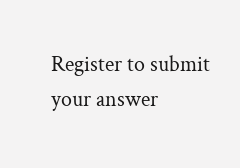Register to submit your answer